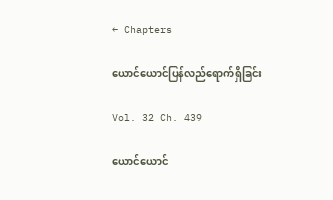← Chapters

ယောင်ယောင်ပြန်လည်ရောက်ရှိခြင်း

Vol. 32 Ch. 439

ယောင်ယောင်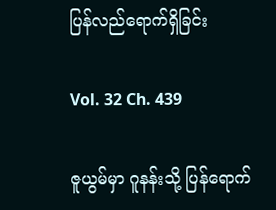ပြန်လည်ရောက်ရှိခြင်း

Vol. 32 Ch. 439

ဇူယွမ်မှာ ဂူနန်းသို့ ပြန်ရောက်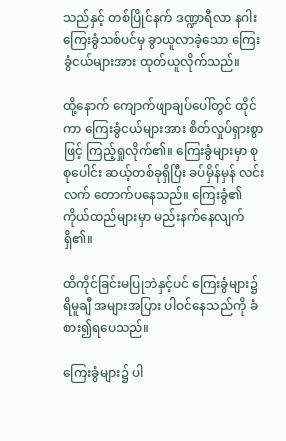သည်နှင့် တစ်ပြိုင်နက် ဒဏ္ဍာရီလာ နဂါးကြေးခွံသစ်ပင်မှ ခွာယူလာခဲ့သော ကြေးခွံငယ်များအား ထုတ်ယူလိုက်သည်။

ထို့နောက် ကျောက်ဖျာချပ်ပေါ်တွင် ထိုင်ကာ ကြေးခွံငယ်များအား စိတ်လှုပ်ရှားစွာဖြင့် ကြည့်ရှုလိုက်၏။ ကြေးခွံများမှာ စုစုပေါင်း ဆယ့်တစ်ခုရှိပြီး ခပ်မှိန်မှန် လင်းလက် တောက်ပနေသည်။ ကြေးခွံ၏ ကိုယ်ထည်များမှာ မည်းနက်နေလျက် ရှိ၏။

ထိကိုင်ခြင်းမပြုဘဲနှင့်ပင် ကြေးခွံများ၌ ရိမူချီ အများအပြား ပါဝင်နေသည်ကို ခံစား၍ရပေသည်။

ကြေးခွံများ၌ ပါ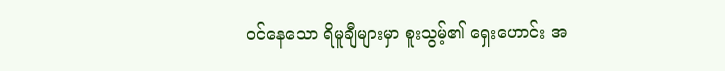ဝင်နေသော ရိမူချီများမှာ စူးသွမ့်၏ ရှေးဟောင်း အ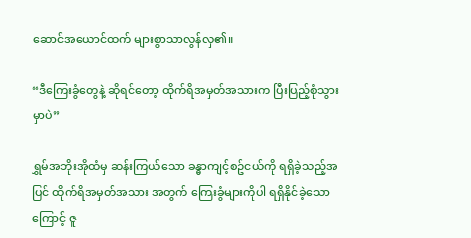ဆောင်အယောင်ထက် များစွာသာလွန်လှ၏။

“ဒီကြေးခွံတွေနဲ့ ဆိုရင်တော့ ထိုက်ရိအမှတ်အသားက ပြီးပြည့်စုံသွားမှာပဲ”

ရွှမ်အဘိုးအိုထံမှ ဆန်းကြယ်သော ခန္ဓာကျင့်စဥ်ငယ်ကို ရရှိခဲ့သည့်အပြင် ထိုက်ရိအမှတ်အသား အတွက် ကြေးခွံများကိုပါ ရရှိနိုင်ခဲ့သောကြောင့် ဇူ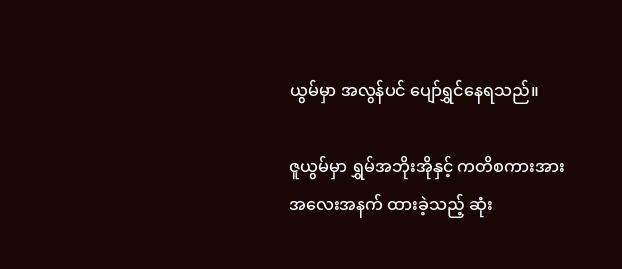ယွမ်မှာ အလွန်ပင် ပျော်ရွှင်နေရသည်။

ဇူယွမ်မှာ ရွှမ်အဘိုးအိုနှင့် ကတိစကားအား အလေးအနက် ထားခဲ့သည့် ဆုံး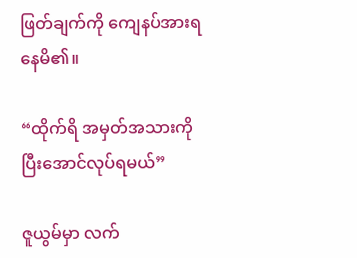ဖြတ်ချက်ကို ကျေနပ်အားရနေမိ၏။

“ထိုက်ရိ အမှတ်အသားကို ပြီးအောင်လုပ်ရမယ်”

ဇူယွမ်မှာ လက်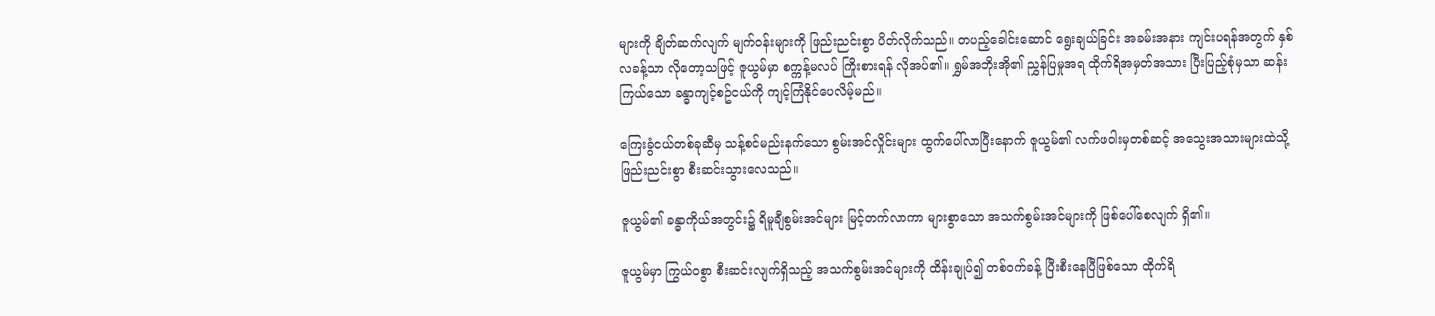များကို ချိတ်ဆက်လျက် မျက်ဝန်းများကို ဖြည်းညင်းစွာ ပိတ်လိုက်သည်။ တပည့်ခေါင်းဆောင် ရွေးချယ်ခြင်း အခမ်းအနား ကျင်းပရန်အတွက် နှစ်လခန့်သာ လိုတော့သဖြင့် ဇူယွမ်မှာ စက္ကန့်မလပ် ကြိုးစားရန် လိုအပ်၏။ ရွှမ်အဘိုးအို၏ ညွှန်ပြမှုအရ ထိုက်ရိအမှတ်အသား ပြီးပြည့်စုံမှသာ ဆန်းကြယ်သော ခန္ဓာကျင့်စဥ်ငယ်ကို ကျင့်ကြံနိုင်ပေလိမ့်မည်။

ကြေးခွံငယ်တစ်ခုဆီမှ သန့်စင်မည်းနက်သော စွမ်းအင်လှိုင်းများ ထွက်ပေါ်လာပြီးနောက် ဇူယွမ်၏ လက်ဖဝါးမှတစ်ဆင့် အသွေးအသားများထဲသို့ ဖြည်းညင်းစွာ စီးဆင်းသွားလေသည်။

ဇူယွမ်၏ ခန္ဓာကိုယ်အတွင်း၌ ရိမူချီစွမ်းအင်များ မြင့်တက်လာကာ များစွာသော အသက်စွမ်းအင်များကို ဖြစ်ပေါ်စေလျက် ရှိ၏။

ဇူယွမ်မှာ ကြွယ်ဝစွာ စီးဆင်းလျက်ရှိသည့် အသက်စွမ်းအင်များကို ထိန်းချုပ်၍ တစ်ဝက်ခန့် ပြီးစီးနေပြီဖြစ်သော ထိုက်ရိ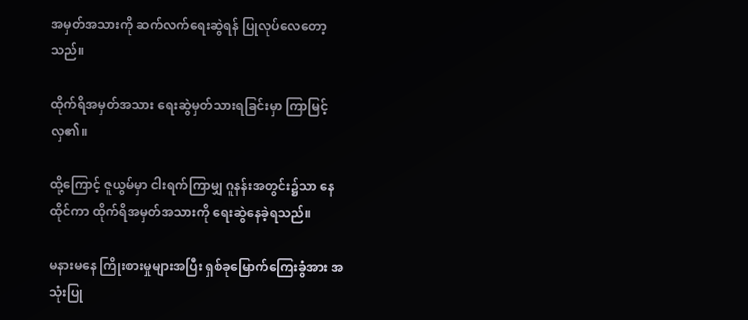အမှတ်အသားကို ဆက်လက်ရေးဆွဲရန် ပြုလုပ်လေတော့သည်။

ထိုက်ရိအမှတ်အသား ရေးဆွဲမှတ်သားရခြင်းမှာ ကြာမြင့်လှ၏။

ထို့ကြောင့် ဇူယွမ်မှာ ငါးရက်ကြာမျှ ဂူနန်းအတွင်း၌သာ နေထိုင်ကာ ထိုက်ရိအမှတ်အသားကို ရေးဆွဲနေခဲ့ရသည်။

မနားမနေ ကြိုးစားမှုများအပြီး ရှစ်ခုမြောက်ကြေးခွံအား အသုံးပြု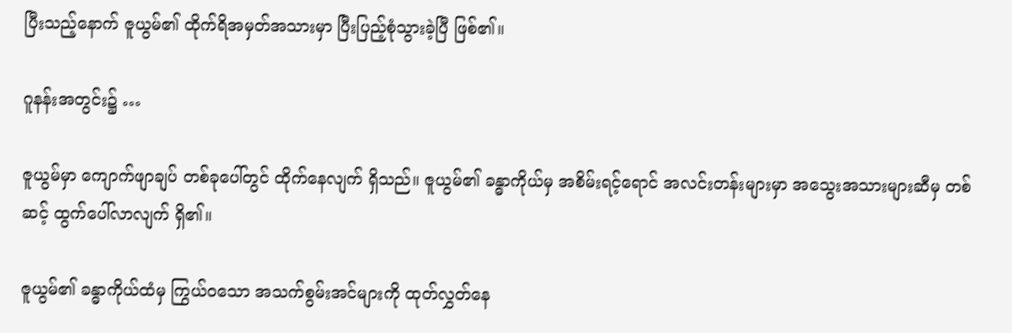ပြီးသည့်နောက် ဇူယွမ်၏ ထိုက်ရိအမှတ်အသားမှာ ပြီးပြည့်စုံသွားခဲ့ပြီ ဖြစ်၏။

ဂူနန်းအတွင်း၌ …

ဇူယွမ်မှာ ကျောက်ဖျာချပ် တစ်ခုပေါ်တွင် ထိုက်နေလျက် ရှိသည်။ ဇူယွမ်၏ ခန္ဓာကိုယ်မှ အစိမ်းရင့်ရောင် အလင်းတန်းများမှာ အသွေးအသားများဆီမှ တစ်ဆင့် ထွက်ပေါ်လာလျက် ရှိ၏။

ဇူယွမ်၏ ခန္ဓာကိုယ်ထံမှ ကြွယ်ဝသော အသက်စွမ်းအင်များကို ထုတ်လွှတ်နေ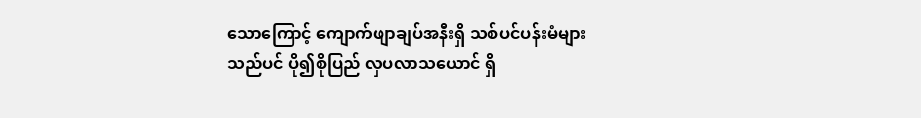သောကြောင့် ကျောက်ဖျာချပ်အနီးရှိ သစ်ပင်ပန်းမံများသည်ပင် ပို၍စိုပြည် လှပလာသယောင် ရှိ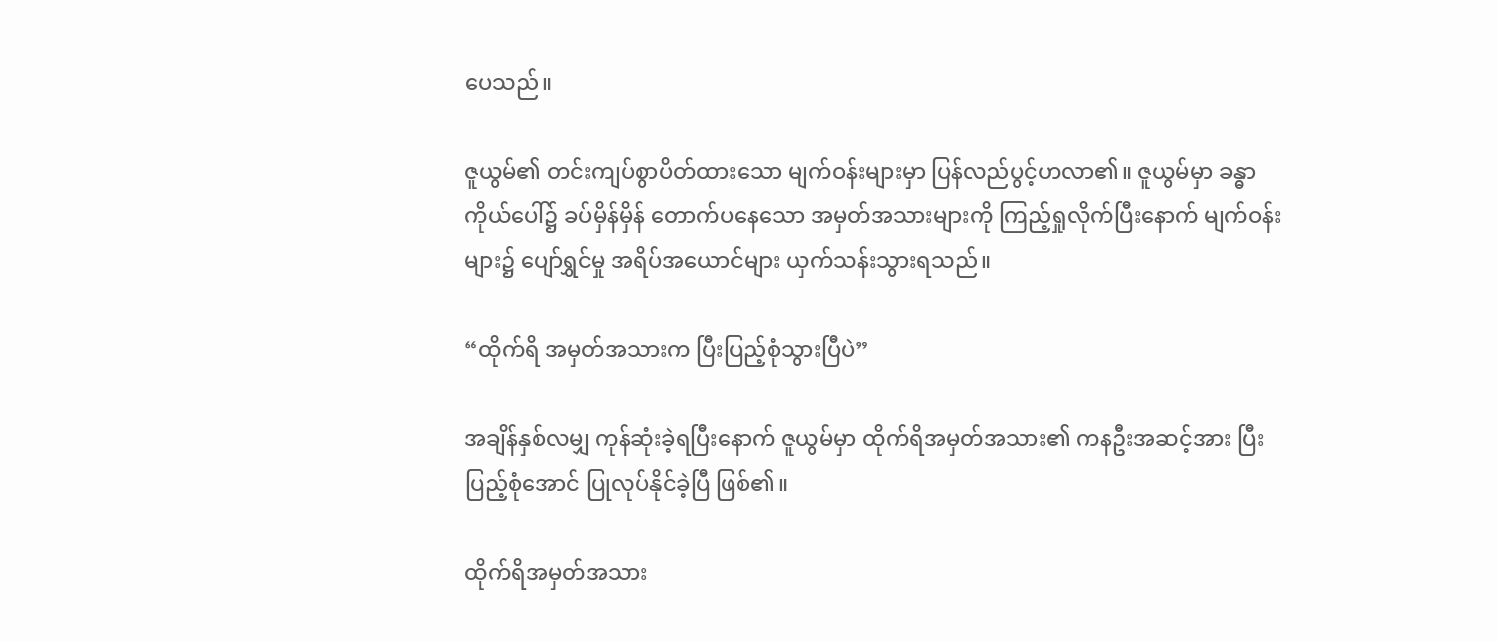ပေသည်။

ဇူယွမ်၏ တင်းကျပ်စွာပိတ်ထားသော မျက်ဝန်းများမှာ ပြန်လည်ပွင့်ဟလာ၏။ ဇူယွမ်မှာ ခန္ဓာကိုယ်ပေါ်၌ ခပ်မှိန်မှိန် တောက်ပနေသော အမှတ်အသားများကို ကြည့်ရှုလိုက်ပြီးနောက် မျက်ဝန်းများ၌ ပျော်ရွှင်မှု အရိပ်အယောင်များ ယှက်သန်းသွားရသည်။

“ထိုက်ရိ အမှတ်အသားက ပြီးပြည့်စုံသွားပြီပဲ”

အချိန်နှစ်လမျှ ကုန်ဆုံးခဲ့ရပြီးနောက် ဇူယွမ်မှာ ထိုက်ရိအမှတ်အသား၏ ကနဦးအဆင့်အား ပြီးပြည့်စုံအောင် ပြုလုပ်နိုင်ခဲ့ပြီ ဖြစ်၏။

ထိုက်ရိအမှတ်အသား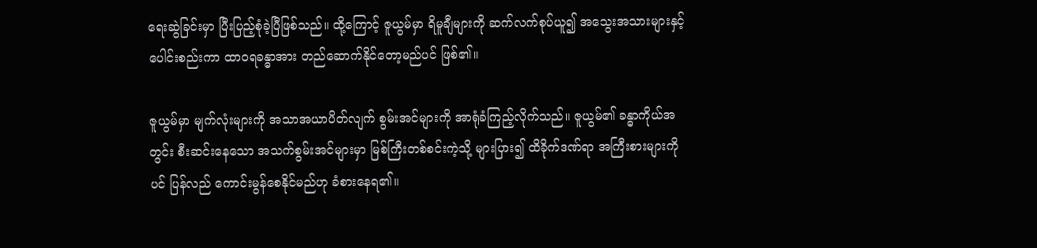ရေးဆွဲခြင်းမှာ ပြီးပြည့်စုံခဲ့ပြီဖြစ်သည်။ ထို့ကြောင့် ဇူယွမ်မှာ ရိမူချီများကို ဆက်လက်စုပ်ယူ၍ အသွေးအသားများနှင့် ပေါင်းစည်းကာ ထာဝရခန္ဓာအား တည်ဆောက်နိုင်တော့မည်ပင် ဖြစ်၏။

ဇူယွမ်မှာ မျက်လုံးများကို အသာအယာပိတ်လျက် စွမ်းအင်များကို အာရုံခံကြည့်လိုက်သည်။ ဇူယွမ်၏ ခန္ဓာကိုယ်အတွင်း စီးဆင်းနေသော အသက်စွမ်းအင်များမှာ မြစ်ကြီးတစ်စင်းကဲ့သို့ များပြား၍ ထိခိုက်ဒဏ်ရာ အကြီးစားများကိုပင် ပြန်လည် ကောင်းမွန်စေနိုင်မည်ဟု ခံစားနေရ၏။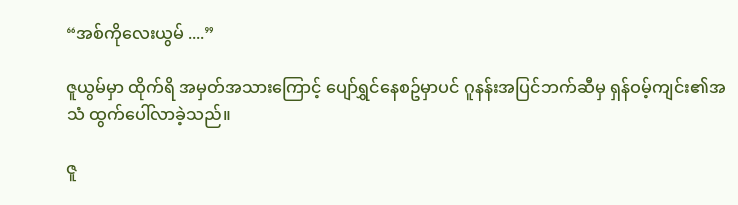“အစ်ကိုလေးယွမ် ....”

ဇူယွမ်မှာ ထိုက်ရိ အမှတ်အသားကြောင့် ပျော်ရွှင်နေစဥ်မှာပင် ဂူနန်းအပြင်ဘက်ဆီမှ ရှန်ဝမ့်ကျင်း၏အသံ ထွက်ပေါ်လာခဲ့သည်။

ဇူ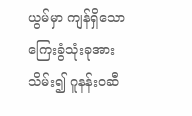ယွမ်မှာ ကျန်ရှိသော ကြေးခွံသုံးခုအားသိမ်း၍ ဂူနန်းဝဆီ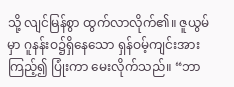သို့ လျင်မြန်စွာ ထွက်လာလိုက်၏။ ဇူယွမ်မှာ ဂူနန်းဝ၌ရှိနေသော ရှန်ဝမ့်ကျင်းအားကြည့်၍ ပြုံးကာ မေးလိုက်သည်။ “ဘာ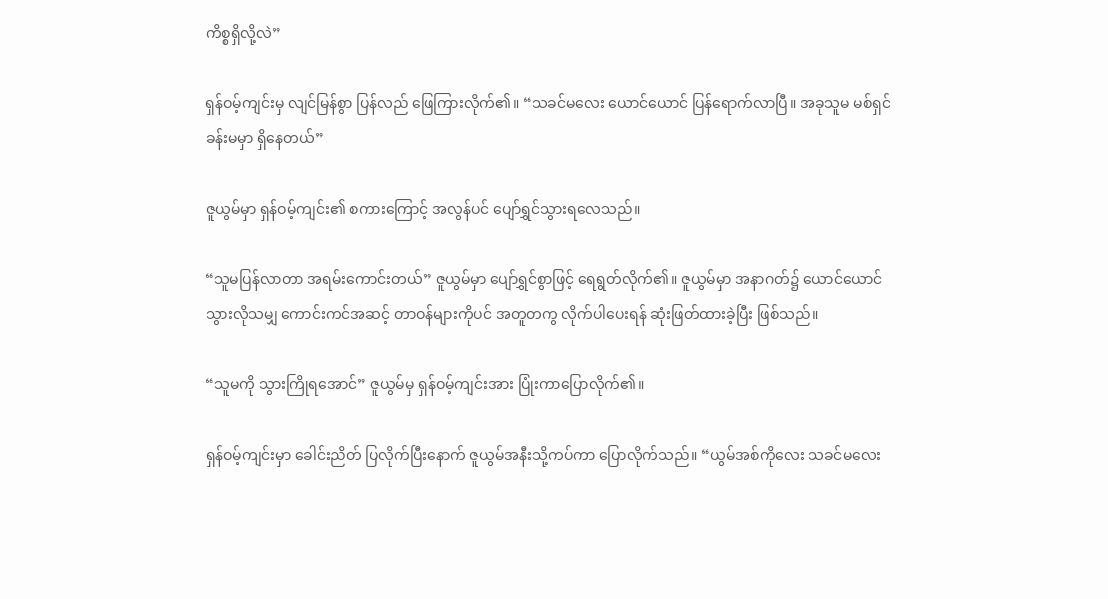ကိစ္စရှိလို့လဲ”

ရှန်ဝမ့်ကျင်းမှ လျင်မြန်စွာ ပြန်လည် ဖြေကြားလိုက်၏။ “သခင်မလေး ယောင်ယောင် ပြန်ရောက်လာပြီ။ အခုသူမ မစ်ရှင်ခန်းမမှာ ရှိနေတယ်”

ဇူယွမ်မှာ ရှန်ဝမ့်ကျင်း၏ စကားကြောင့် အလွန်ပင် ပျော်ရွှင်သွားရလေသည်။

“သူမပြန်လာတာ အရမ်းကောင်းတယ်” ဇူယွမ်မှာ ပျော်ရွှင်စွာဖြင့် ရေရွတ်လိုက်၏။ ဇူယွမ်မှာ အနာဂတ်၌ ယောင်ယောင်သွားလိုသမျှ ကောင်းကင်အဆင့် တာဝန်များကိုပင် အတူတကွ လိုက်ပါပေးရန် ဆုံးဖြတ်ထားခဲ့ပြီး ဖြစ်သည်။

“သူမကို သွားကြိုရအောင်” ဇူယွမ်မှ ရှန်ဝမ့်ကျင်းအား ပြုံးကာပြောလိုက်၏။

ရှန်ဝမ့်ကျင်းမှာ ခေါင်းညိတ် ပြလိုက်ပြီးနောက် ဇူယွမ်အနီးသို့ကပ်ကာ ပြောလိုက်သည်။ “ယွမ်အစ်ကိုလေး သခင်မလေး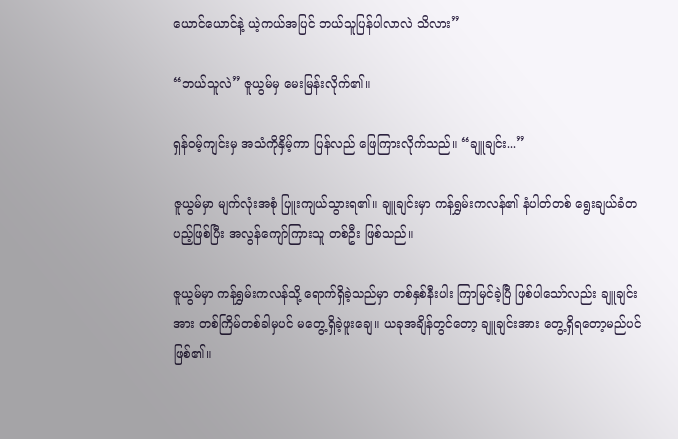ယောင်ယောင်နဲ့ ယဲ့ကယ်အပြင် ဘယ်သူပြန်ပါလာလဲ သိလား”

“ဘယ်သူလဲ” ဇူယွမ်မှ မေးမြန်းလိုက်၏။

ရှန်ဝမ့်ကျင်းမှ အသံကိုနှိမ့်ကာ ပြန်လည် ဖြေကြားလိုက်သည်။ “ချူချင်း...”

ဇူယွမ်မှာ မျက်လုံးအစုံ ပြူးကျယ်သွားရ၏။ ချူချင်းမှာ ကန်ရွှမ်းကလန်၏ နံပါတ်တစ် ရွေးချယ်ခံတပည့်ဖြစ်ပြီး အလွန်ကျော်ကြားသူ တစ်ဦး ဖြစ်သည်။

ဇူယွမ်မှာ ကန်ရွှမ်းကလန်သို့ ရောက်ရှိခဲ့သည်မှာ တစ်နှစ်နီးပါး ကြာမြင်ခဲ့ပြီ ဖြစ်ပါသော်လည်း ချူချင်းအား တစ်ကြိမ်တစ်ခါမှပင် မတွေ့ရှိခဲ့ဖူးချေ။ ယခုအချိန်တွင်တော့ ချူချင်းအား တွေ့ရှိရတော့မည်ပင် ဖြစ်၏။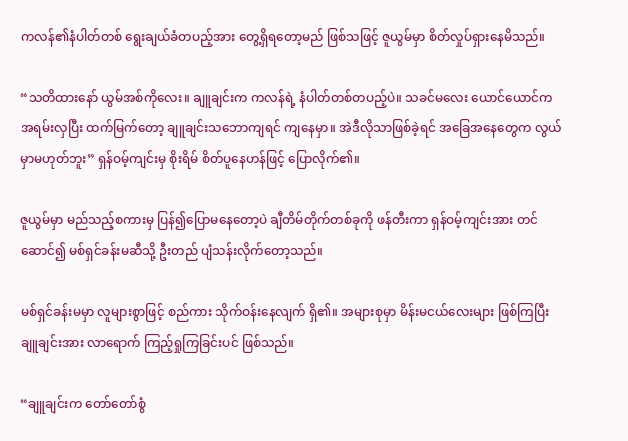ကလန်၏နံပါတ်တစ် ရွေးချယ်ခံတပည့်အား တွေ့ရှိရတော့မည် ဖြစ်သဖြင့် ဇူယွမ်မှာ စိတ်လှုပ်ရှားနေမိသည်။

“သတိထားနော် ယွမ်အစ်ကိုလေး။ ချူချင်းက ကလန်ရဲ့ နံပါတ်တစ်တပည့်ပဲ။ သခင်မလေး ယောင်ယောင်က အရမ်းလှပြီး ထက်မြက်တော့ ချူချင်းသဘောကျရင် ကျနေမှာ။ အဲဒီလိုသာဖြစ်ခဲ့ရင် အခြေအနေတွေက လွယ်မှာမဟုတ်ဘူး” ရှန်ဝမ့်ကျင်းမှ စိုးရိမ် စိတ်ပူနေဟန်ဖြင့် ပြောလိုက်၏။

ဇူယွမ်မှာ မည်သည့်စကားမှ ပြန်၍ပြောမနေတော့ပဲ ချီတိမ်တိုက်တစ်ခုကို ဖန်တီးကာ ရှန်ဝမ့်ကျင်းအား တင်ဆောင်၍ မစ်ရှင်ခန်းမဆီသို့ ဦးတည် ပျံသန်းလိုက်တော့သည်။

မစ်ရှင်ခန်းမမှာ လူများစွာဖြင့် စည်ကား သိုက်ဝန်းနေလျက် ရှိ၏။ အများစုမှာ မိန်းမငယ်လေးများ ဖြစ်ကြပြီး ချူချင်းအား လာရောက် ကြည့်ရှုကြခြင်းပင် ဖြစ်သည်။

“ချူချင်းက တော်တော်စွံ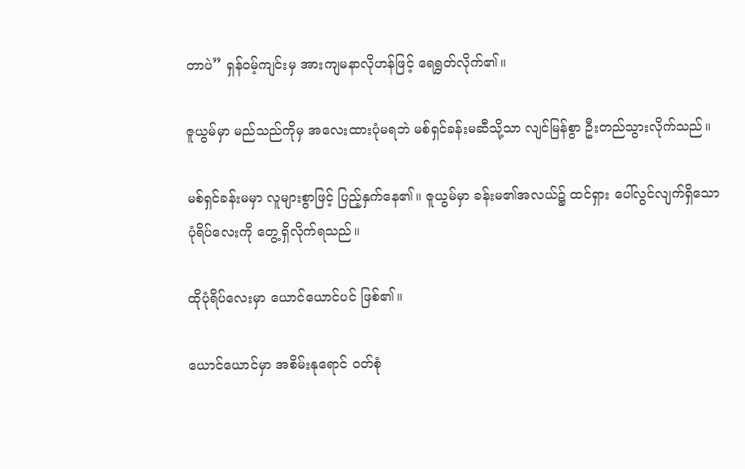တာပဲ” ရှန်ဝမ့်ကျင်းမှ အားကျမနာလိုဟန်ဖြင့် ရေရွတ်လိုက်၏။

ဇူယွမ်မှာ မည်သည်ကိုမှ အလေးထားပုံမရဘဲ မစ်ရှင်ခန်းမဆီသို့သာ လျင်မြန်စွာ ဦးတည်သွားလိုက်သည်။

မစ်ရှင်ခန်းမမှာ လူများစွာဖြင့် ပြည့်နှက်နေ၏။ ဇူယွမ်မှာ ခန်းမ၏အလယ်၌ ထင်ရှား ပေါ်လွင်လျက်ရှိသော ပုံရိပ်လေးကို တွေ့ရှိလိုက်ရသည်။

ထိုပုံရိပ်လေးမှာ ယောင်ယောင်ပင် ဖြစ်၏။

ယောင်ယောင်မှာ အစိမ်းနုရောင် ဝတ်စုံ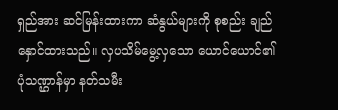ရှည်အား ဆင်မြန်းထားကာ ဆံနွယ်များကို စုစည်း ချည်နှောင်ထားသည်။ လှပသိမ်မွေ့လှသော ယောင်ယောင်၏ ပုံသဏ္ဌာန်မှာ နတ်သမီး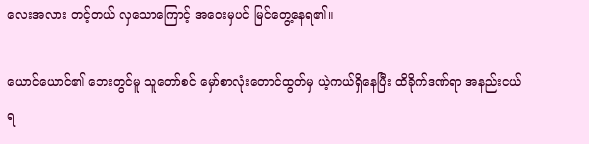လေးအလား တင့်တယ် လှသောကြောင့် အဝေးမှပင် မြင်တွေ့နေရ၏။

ယောင်ယောင်၏ ဘေးတွင်မူ သူတော်စင် မှော်စာလုံးတောင်ထွတ်မှ ယဲ့ကယ်ရှိနေပြီး ထိခိုက်ဒဏ်ရာ အနည်းငယ် ရ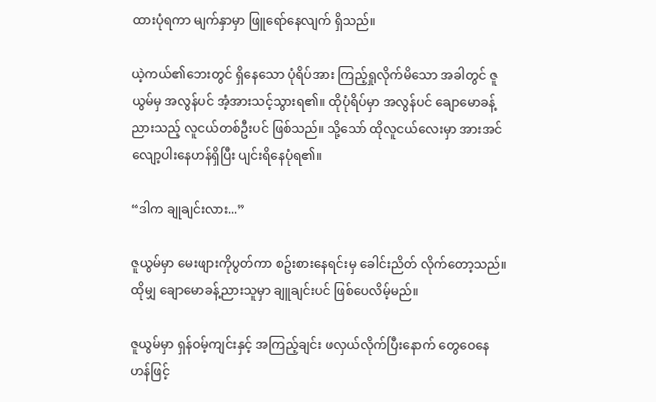ထားပုံရကာ မျက်နှာမှာ ဖြူရော်နေလျက် ရှိသည်။

ယဲ့ကယ်၏ဘေးတွင် ရှိနေသော ပုံရိပ်အား ကြည့်ရှုလိုက်မိသော အခါတွင် ဇူယွမ်မှ အလွန်ပင် အံ့အားသင့်သွားရ၏။ ထိုပုံရိပ်မှာ အလွန်ပင် ချောမောခန့်ညားသည့် လူငယ်တစ်ဦးပင် ဖြစ်သည်။ သို့သော် ထိုလူငယ်လေးမှာ အားအင် လျော့ပါးနေဟန်ရှိပြီး ပျင်းရိနေပုံရ၏။

“ဒါက ချုချင်းလား...”

ဇူယွမ်မှာ မေးဖျားကိုပွတ်ကာ စဥ်းစားနေရင်းမှ ခေါင်းညိတ် လိုက်တော့သည်။ ထိုမျှ ချောမောခန့်ညားသူမှာ ချူချင်းပင် ဖြစ်ပေလိမ့်မည်။

ဇူယွမ်မှာ ရှန်ဝမ့်ကျင်းနှင့် အကြည့်ချင်း ဖလှယ်လိုက်ပြီးနောက် တွေဝေနေဟန်ဖြင့်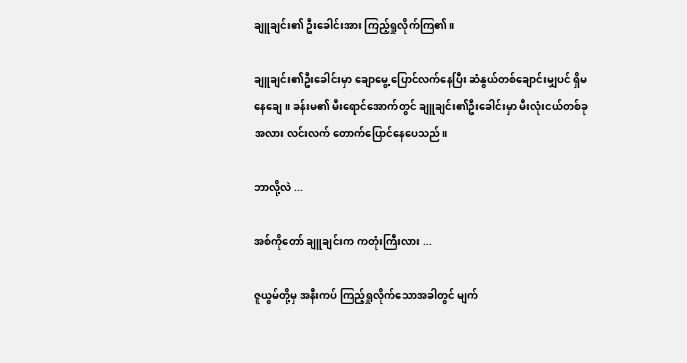ချူချင်း၏ ဦးခေါင်းအား ကြည့်ရှုလိုက်ကြ၏။

ချူချင်း၏ဦးခေါင်းမှာ ချောမွေ့ ပြောင်လက်နေပြီး ဆံနွယ်တစ်ချောင်းမျှပင် ရှိမနေချေ။ ခန်းမ၏ မီးရောင်အောက်တွင် ချူချင်း၏ဦးခေါင်းမှာ မီးလုံးငယ်တစ်ခုအလား လင်းလက် တောက်ပြောင်နေပေသည်။

ဘာလို့လဲ ...

အစ်ကိုတော် ချူချင်းက ကတုံးကြီးလား ...

ဇူယွမ်တို့မှ အနီးကပ် ကြည့်ရှုလိုက်သောအခါတွင် မျက်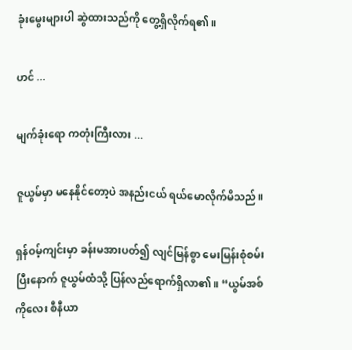ခုံးမွေးများပါ ဆွဲထားသည်ကို တွေ့ရှိလိုက်ရ၏။

ဟင် ...

မျက်ခုံးရော ကတုံးကြီးလား ...

ဇူယွမ်မှာ မနေနိုင်တော့ပဲ အနည်းငယ် ရယ်မောလိုက်မိသည်။

ရှန်ဝမ့်ကျင်းမှာ ခန်းမအားပတ်၍ လျင်မြန်စွာ မေးမြန်းစုံစမ်းပြီးနောက် ဇူယွမ်ထံသို့ ပြန်လည်ရောက်ရှိလာ၏။ “ယွမ်အစ်ကိုလေး စီနီယာ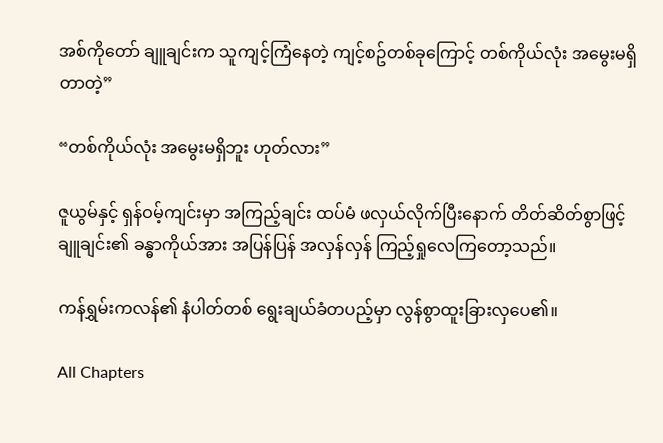အစ်ကိုတော် ချူချင်းက သူကျင့်ကြံနေတဲ့ ကျင့်စဥ်တစ်ခုကြောင့် တစ်ကိုယ်လုံး အမွေးမရှိတာတဲ့”

“တစ်ကိုယ်လုံး အမွေးမရှိဘူး ဟုတ်လား”

ဇူယွမ်နှင့် ရှန်ဝမ့်ကျင်းမှာ အကြည့်ချင်း ထပ်မံ ဖလှယ်လိုက်ပြီးနောက် တိတ်ဆိတ်စွာဖြင့် ချူချင်း၏ ခန္ဓာကိုယ်အား အပြန်ပြန် အလှန်လှန် ကြည့်ရှုလေကြတော့သည်။

ကန်ရွှမ်းကလန်၏ နံပါတ်တစ် ရွေးချယ်ခံတပည့်မှာ လွန်စွာထူးခြားလှပေ၏။

All Chapters